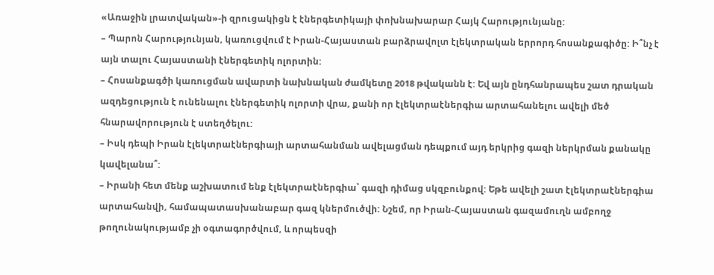«Առաջին լրատվական»-ի զրուցակիցն է էներգետիկայի փոխնախարար Հայկ Հարությունյանը:
– Պարոն Հարությունյան, կառուցվում է Իրան-Հայաստան բարձրավոլտ էլեկտրական երրորդ հոսանքագիծը: Ի՞նչ է այն տալու Հայաստանի էներգետիկ ոլորտին:
– Հոսանքագծի կառուցման ավարտի նախնական ժամկետը 2018 թվականն է: Եվ այն ընդհանրապես շատ դրական ազդեցություն է ունենալու էներգետիկ ոլորտի վրա, քանի որ էլեկտրաէներգիա արտահանելու ավելի մեծ հնարավորություն է ստեղծելու:
– Իսկ դեպի Իրան էլեկտրաէներգիայի արտահանման ավելացման դեպքում այդ երկրից գազի ներկրման քանակը կավելանա՞:
– Իրանի հետ մենք աշխատում ենք էլեկտրաէներգիա՝ գազի դիմաց սկզբունքով: Եթե ավելի շատ էլեկտրաէներգիա արտահանվի, համապատասխանաբար գազ կներմուծվի: Նշեմ, որ Իրան-Հայաստան գազամուղն ամբողջ թողունակությամբ չի օգտագործվում, և որպեսզի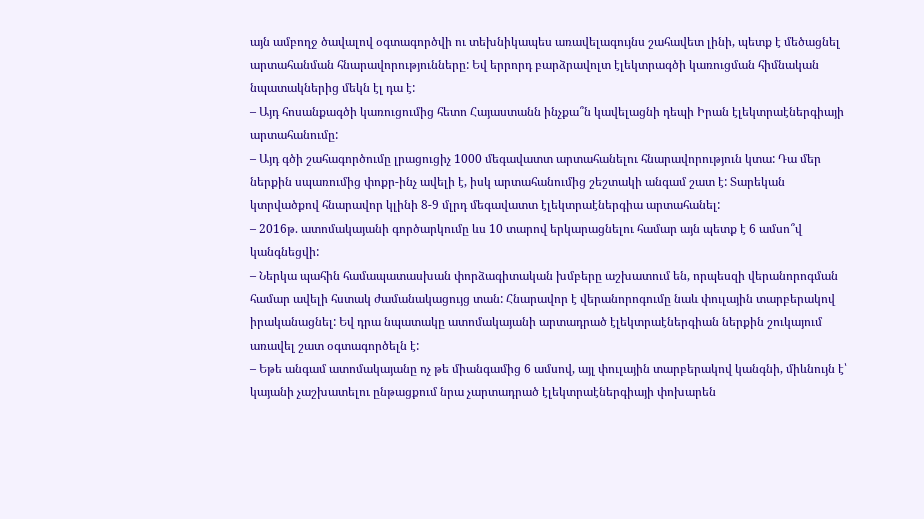այն ամբողջ ծավալով օգտագործվի ու տեխնիկապես առավելագույնս շահավետ լինի, պետք է մեծացնել արտահանման հնարավորությունները: Եվ երրորդ բարձրավոլտ էլեկտրագծի կառուցման հիմնական նպատակներից մեկն էլ դա է:
– Այդ հոսանքագծի կառուցումից հետո Հայաստանն ինչքա՞ն կավելացնի դեպի Իրան էլեկտրաէներգիայի արտահանումը:
– Այդ գծի շահագործումը լրացուցիչ 1000 մեգավատտ արտահանելու հնարավորություն կտա: Դա մեր ներքին սպառումից փոքր-ինչ ավելի է, իսկ արտահանումից շեշտակի անգամ շատ է: Տարեկան կտրվածքով հնարավոր կլինի 8-9 մլրդ մեգավատտ էլեկտրաէներգիա արտահանել:
– 2016թ. ատոմակայանի գործարկումը ևս 10 տարով երկարացնելու համար այն պետք է 6 ամսո՞վ կանգնեցվի:
– Ներկա պահին համապատասխան փորձագիտական խմբերը աշխատում են, որպեսզի վերանորոգման համար ավելի հստակ ժամանակացույց տան: Հնարավոր է վերանորոգումը նաև փուլային տարբերակով իրականացնել: Եվ դրա նպատակը ատոմակայանի արտադրած էլեկտրաէներգիան ներքին շուկայում առավել շատ օգտագործելն է:
– Եթե անգամ ատոմակայանը ոչ թե միանգամից 6 ամսով, այլ փուլային տարբերակով կանգնի, միևնույն է՝ կայանի չաշխատելու ընթացքում նրա չարտադրած էլեկտրաէներգիայի փոխարեն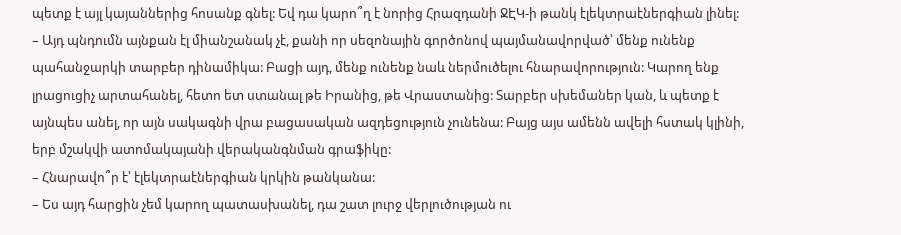պետք է այլ կայաններից հոսանք գնել: Եվ դա կարո՞ղ է նորից Հրազդանի ՋԷԿ-ի թանկ էլեկտրաէներգիան լինել:
– Այդ պնդումն այնքան էլ միանշանակ չէ, քանի որ սեզոնային գործոնով պայմանավորված՝ մենք ունենք պահանջարկի տարբեր դինամիկա: Բացի այդ, մենք ունենք նաև ներմուծելու հնարավորություն: Կարող ենք լրացուցիչ արտահանել, հետո ետ ստանալ թե Իրանից, թե Վրաստանից: Տարբեր սխեմաներ կան, և պետք է այնպես անել, որ այն սակագնի վրա բացասական ազդեցություն չունենա: Բայց այս ամենն ավելի հստակ կլինի, երբ մշակվի ատոմակայանի վերականգնման գրաֆիկը:
– Հնարավո՞ր է՝ էլեկտրաէներգիան կրկին թանկանա:
– Ես այդ հարցին չեմ կարող պատասխանել, դա շատ լուրջ վերլուծության ու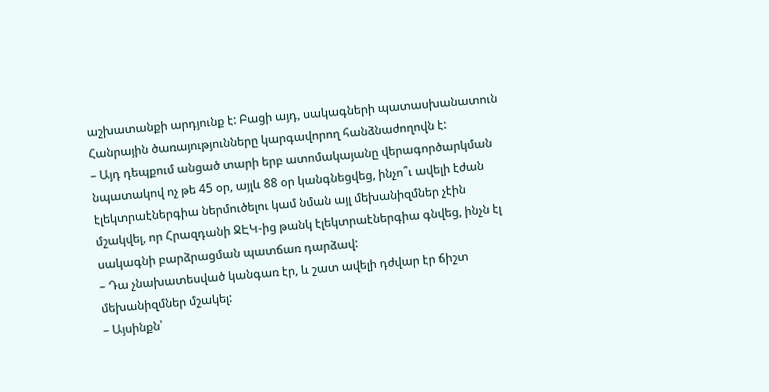աշխատանքի արդյունք է: Բացի այդ, սակագների պատասխանատուն Հանրային ծառայությունները կարգավորող հանձնաժողովն է:
– Այդ դեպքում անցած տարի երբ ատոմակայանը վերագործարկման նպատակով ոչ թե 45 օր, այլև 88 օր կանգնեցվեց, ինչո՞ւ ավելի էժան էլեկտրաէներգիա ներմուծելու կամ նման այլ մեխանիզմներ չէին մշակվել, որ Հրազդանի ՋԷԿ-ից թանկ էլեկտրաէներգիա գնվեց, ինչն էլ սակագնի բարձրացման պատճառ դարձավ:
– Դա չնախատեսված կանգառ էր, և շատ ավելի դժվար էր ճիշտ մեխանիզմներ մշակել:
– Այսինքն՝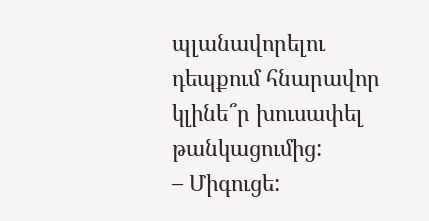պլանավորելու դեպքում հնարավոր կլինե՞ր խուսափել թանկացումից:
– Միգուցե: